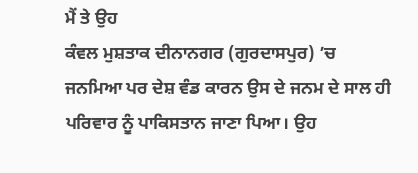ਮੈਂ ਤੇ ਉਹ
ਕੰਵਲ ਮੁਸ਼ਤਾਕ ਦੀਨਾਨਗਰ (ਗੁਰਦਾਸਪੁਰ) ’ਚ ਜਨਮਿਆ ਪਰ ਦੇਸ਼ ਵੰਡ ਕਾਰਨ ਉਸ ਦੇ ਜਨਮ ਦੇ ਸਾਲ ਹੀ ਪਰਿਵਾਰ ਨੂੰ ਪਾਕਿਸਤਾਨ ਜਾਣਾ ਪਿਆ। ਉਹ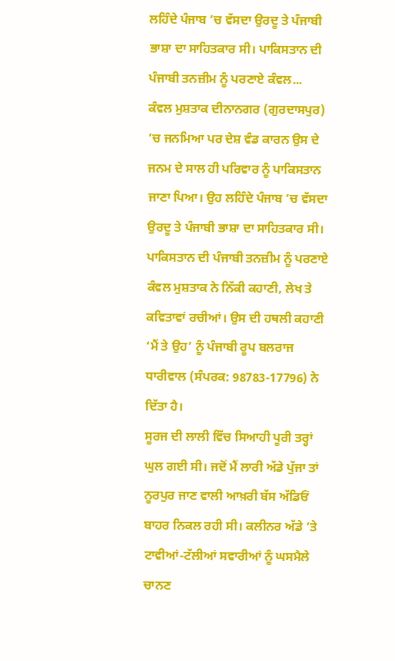ਲਹਿੰਦੇ ਪੰਜਾਬ ’ਚ ਵੱਸਦਾ ਉਰਦੂ ਤੇ ਪੰਜਾਬੀ ਭਾਸ਼ਾ ਦਾ ਸਾਹਿਤਕਾਰ ਸੀ। ਪਾਕਿਸਤਾਨ ਦੀ ਪੰਜਾਬੀ ਤਨਜ਼ੀਮ ਨੂੰ ਪਰਣਾਏ ਕੰਵਲ...
ਕੰਵਲ ਮੁਸ਼ਤਾਕ ਦੀਨਾਨਗਰ (ਗੁਰਦਾਸਪੁਰ) ’ਚ ਜਨਮਿਆ ਪਰ ਦੇਸ਼ ਵੰਡ ਕਾਰਨ ਉਸ ਦੇ ਜਨਮ ਦੇ ਸਾਲ ਹੀ ਪਰਿਵਾਰ ਨੂੰ ਪਾਕਿਸਤਾਨ ਜਾਣਾ ਪਿਆ। ਉਹ ਲਹਿੰਦੇ ਪੰਜਾਬ ’ਚ ਵੱਸਦਾ ਉਰਦੂ ਤੇ ਪੰਜਾਬੀ ਭਾਸ਼ਾ ਦਾ ਸਾਹਿਤਕਾਰ ਸੀ। ਪਾਕਿਸਤਾਨ ਦੀ ਪੰਜਾਬੀ ਤਨਜ਼ੀਮ ਨੂੰ ਪਰਣਾਏ ਕੰਵਲ ਮੁਸ਼ਤਾਕ ਨੇ ਨਿੱਕੀ ਕਹਾਣੀ, ਲੇਖ ਤੇ ਕਵਿਤਾਵਾਂ ਰਚੀਆਂ। ਉਸ ਦੀ ਹਥਲੀ ਕਹਾਣੀ ‘ਮੈਂ ਤੇ ਉਹ’ ਨੂੰ ਪੰਜਾਬੀ ਰੂਪ ਬਲਰਾਜ ਧਾਰੀਵਾਲ (ਸੰਪਰਕ: 98783-17796) ਨੇ ਦਿੱਤਾ ਹੈ।
ਸੂਰਜ ਦੀ ਲਾਲੀ ਵਿੱਚ ਸਿਆਹੀ ਪੂਰੀ ਤਰ੍ਹਾਂ ਘੁਲ ਗਈ ਸੀ। ਜਦੋਂ ਮੈਂ ਲਾਰੀ ਅੱਡੇ ਪੁੱਜਾ ਤਾਂ ਨੂਰਪੁਰ ਜਾਣ ਵਾਲੀ ਆਖ਼ਰੀ ਬੱਸ ਅੱਡਿਓਂ ਬਾਹਰ ਨਿਕਲ ਰਹੀ ਸੀ। ਕਲੀਨਰ ਅੱਡੇ ’ਤੇ ਟਾਵੀਆਂ-ਟੱਲੀਆਂ ਸਵਾਰੀਆਂ ਨੂੰ ਘਸਮੈਲੇ ਚਾਨਣ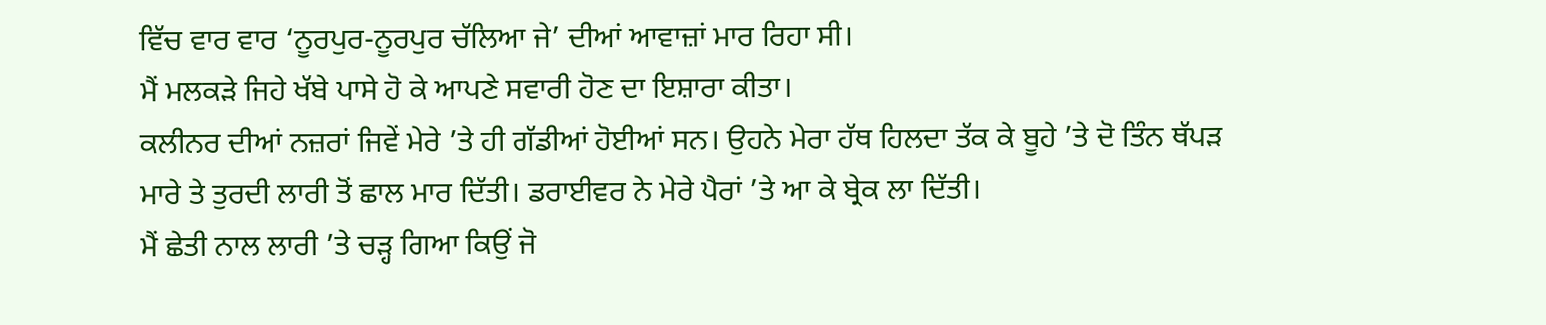ਵਿੱਚ ਵਾਰ ਵਾਰ ‘ਨੂਰਪੁਰ-ਨੂਰਪੁਰ ਚੱਲਿਆ ਜੇ’ ਦੀਆਂ ਆਵਾਜ਼ਾਂ ਮਾਰ ਰਿਹਾ ਸੀ।
ਮੈਂ ਮਲਕੜੇ ਜਿਹੇ ਖੱਬੇ ਪਾਸੇ ਹੋ ਕੇ ਆਪਣੇ ਸਵਾਰੀ ਹੋਣ ਦਾ ਇਸ਼ਾਰਾ ਕੀਤਾ।
ਕਲੀਨਰ ਦੀਆਂ ਨਜ਼ਰਾਂ ਜਿਵੇਂ ਮੇਰੇ ’ਤੇ ਹੀ ਗੱਡੀਆਂ ਹੋਈਆਂ ਸਨ। ਉਹਨੇ ਮੇਰਾ ਹੱਥ ਹਿਲਦਾ ਤੱਕ ਕੇ ਬੂਹੇ ’ਤੇ ਦੋ ਤਿੰਨ ਥੱਪੜ ਮਾਰੇ ਤੇ ਤੁਰਦੀ ਲਾਰੀ ਤੋਂ ਛਾਲ ਮਾਰ ਦਿੱਤੀ। ਡਰਾਈਵਰ ਨੇ ਮੇਰੇ ਪੈਰਾਂ ’ਤੇ ਆ ਕੇ ਬ੍ਰੇਕ ਲਾ ਦਿੱਤੀ।
ਮੈਂ ਛੇਤੀ ਨਾਲ ਲਾਰੀ ’ਤੇ ਚੜ੍ਹ ਗਿਆ ਕਿਉਂ ਜੋ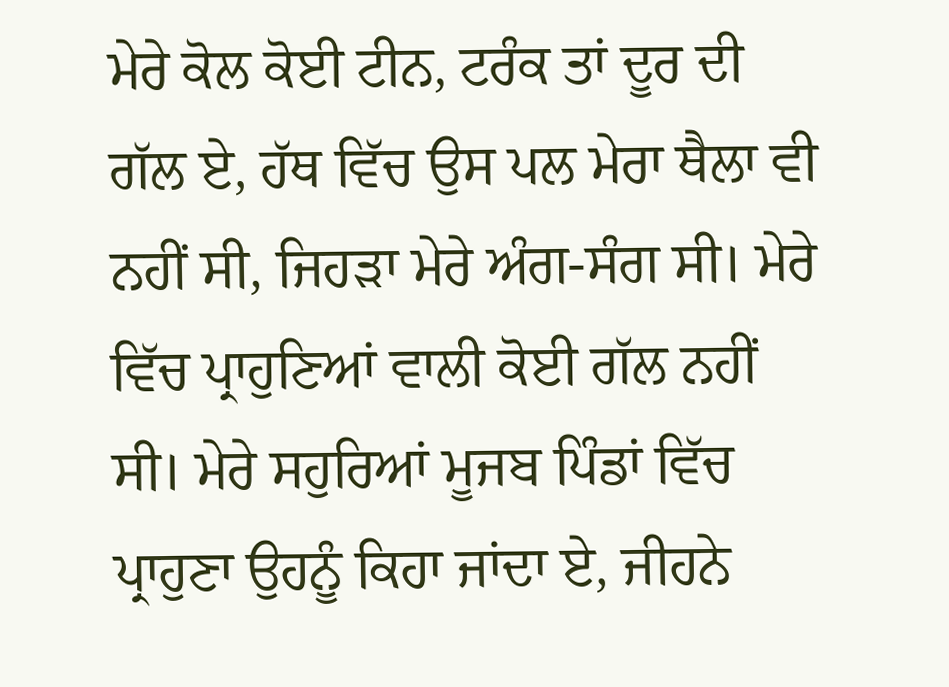ਮੇਰੇ ਕੋਲ ਕੋਈ ਟੀਨ, ਟਰੰਕ ਤਾਂ ਦੂਰ ਦੀ ਗੱਲ ਏ, ਹੱਥ ਵਿੱਚ ਉਸ ਪਲ ਮੇਰਾ ਥੈਲਾ ਵੀ ਨਹੀਂ ਸੀ, ਜਿਹੜਾ ਮੇਰੇ ਅੰਗ-ਸੰਗ ਸੀ। ਮੇਰੇ ਵਿੱਚ ਪ੍ਰਾਹੁਣਿਆਂ ਵਾਲੀ ਕੋਈ ਗੱਲ ਨਹੀਂ ਸੀ। ਮੇਰੇ ਸਹੁਰਿਆਂ ਮੂਜਬ ਪਿੰਡਾਂ ਵਿੱਚ ਪ੍ਰਾਹੁਣਾ ਉਹਨੂੰ ਕਿਹਾ ਜਾਂਦਾ ਏ, ਜੀਹਨੇ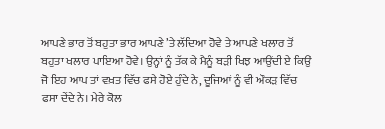ਆਪਣੇ ਭਾਰ ਤੋਂ ਬਹੁਤਾ ਭਾਰ ਆਪਣੇ ’ਤੇ ਲੱਦਿਆ ਹੋਵੇ ਤੇ ਆਪਣੇ ਖਲਾਰ ਤੋਂ ਬਹੁਤਾ ਖਲਾਰ ਪਾਇਆ ਹੋਵੇ। ਉਨ੍ਹਾਂ ਨੂੰ ਤੱਕ ਕੇ ਮੈਨੂੰ ਬੜੀ ਖਿਝ ਆਉਂਦੀ ਏ ਕਿਉਂ ਜੋ ਇਹ ਆਪ ਤਾਂ ਵਖ਼ਤ ਵਿੱਚ ਫਸੇ ਹੋਏ ਹੁੰਦੇ ਨੇ, ਦੂਜਿਆਂ ਨੂੰ ਵੀ ਔਕੜ ਵਿੱਚ ਫਸਾ ਦੇਂਦੇ ਨੇ। ਮੇਰੇ ਕੋਲ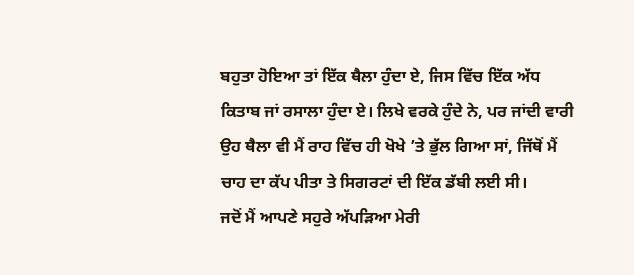ਬਹੁਤਾ ਹੋਇਆ ਤਾਂ ਇੱਕ ਥੈਲਾ ਹੁੰਦਾ ਏ, ਜਿਸ ਵਿੱਚ ਇੱਕ ਅੱਧ ਕਿਤਾਬ ਜਾਂ ਰਸਾਲਾ ਹੁੰਦਾ ਏ। ਲਿਖੇ ਵਰਕੇ ਹੁੰਦੇ ਨੇ, ਪਰ ਜਾਂਦੀ ਵਾਰੀ ਉਹ ਥੈਲਾ ਵੀ ਮੈਂ ਰਾਹ ਵਿੱਚ ਹੀ ਖੋਖੇ ’ਤੇ ਭੁੱਲ ਗਿਆ ਸਾਂ, ਜਿੱਥੋਂ ਮੈਂ ਚਾਹ ਦਾ ਕੱਪ ਪੀਤਾ ਤੇ ਸਿਗਰਟਾਂ ਦੀ ਇੱਕ ਡੱਬੀ ਲਈ ਸੀ।
ਜਦੋਂ ਮੈਂ ਆਪਣੇ ਸਹੁਰੇ ਅੱਪੜਿਆ ਮੇਰੀ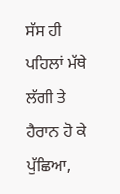ਸੱਸ ਹੀ ਪਹਿਲਾਂ ਮੱਥੇ ਲੱਗੀ ਤੇ ਹੈਰਾਨ ਹੋ ਕੇ ਪੁੱਛਿਆ,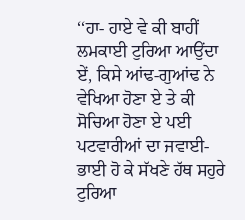‘‘ਹਾ- ਹਾਏ ਵੇ ਕੀ ਬਾਹੀਂ ਲਮਕਾਈ ਟੁਰਿਆ ਆਉਂਦਾ ਏਂ, ਕਿਸੇ ਆਂਢ-ਗੁਆਂਢ ਨੇ ਵੇਖਿਆ ਹੋਣਾ ਏ ਤੇ ਕੀ ਸੋਚਿਆ ਹੋਣਾ ਏ ਪਈ ਪਟਵਾਰੀਆਂ ਦਾ ਜਵਾਈ-ਭਾਈ ਹੋ ਕੇ ਸੱਖਣੇ ਹੱਥ ਸਹੁਰੇ ਟੁਰਿਆ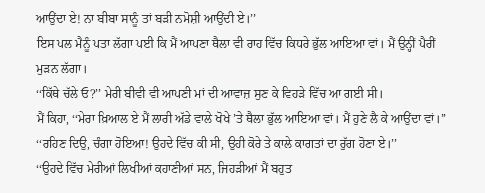ਆਉਂਦਾ ਏ! ਨਾ ਬੀਬਾ ਸਾਨੂੰ ਤਾਂ ਬੜੀ ਨਮੋਸ਼ੀ ਆਉਂਦੀ ਏ।’’
ਇਸ ਪਲ ਮੈਨੂੰ ਪਤਾ ਲੱਗਾ ਪਈ ਕਿ ਮੈਂ ਆਪਣਾ ਥੈਲਾ ਵੀ ਰਾਹ ਵਿੱਚ ਕਿਧਰੇ ਭੁੱਲ ਆਇਆ ਵਾਂ। ਮੈਂ ਉਨ੍ਹੀਂ ਪੈਰੀਂ ਮੁੜਨ ਲੱਗਾ।
‘‘ਕਿੱਥੇ ਚੱਲੇ ਓ?’’ ਮੇਰੀ ਬੀਵੀ ਵੀ ਆਪਣੀ ਮਾਂ ਦੀ ਆਵਾਜ਼ ਸੁਣ ਕੇ ਵਿਹੜੇ ਵਿੱਚ ਆ ਗਈ ਸੀ।
ਮੈਂ ਕਿਹਾ, ‘‘ਮੇਰਾ ਖ਼ਿਆਲ ਏ ਮੈਂ ਲਾਰੀ ਅੱਡੇ ਵਾਲੇ ਖੋਖੇ ’ਤੇ ਥੈਲਾ ਭੁੱਲ ਆਇਆ ਵਾਂ। ਮੈਂ ਹੁਣੇ ਲੈ ਕੇ ਆਉਂਦਾ ਵਾਂ।’’
‘‘ਰਹਿਣ ਦਿਉ, ਚੰਗਾ ਹੋਇਆ! ਉਹਦੇ ਵਿੱਚ ਕੀ ਸੀ, ਉਹੀ ਕੋਰੇ ਤੇ ਕਾਲੇ ਕਾਗਤਾਂ ਦਾ ਰੁੱਗ ਹੋਣਾ ਏ।’’
‘‘ਉਹਦੇ ਵਿੱਚ ਮੇਰੀਆਂ ਲਿਖੀਆਂ ਕਹਾਣੀਆਂ ਸਨ, ਜਿਹੜੀਆਂ ਮੈਂ ਬਹੁਤ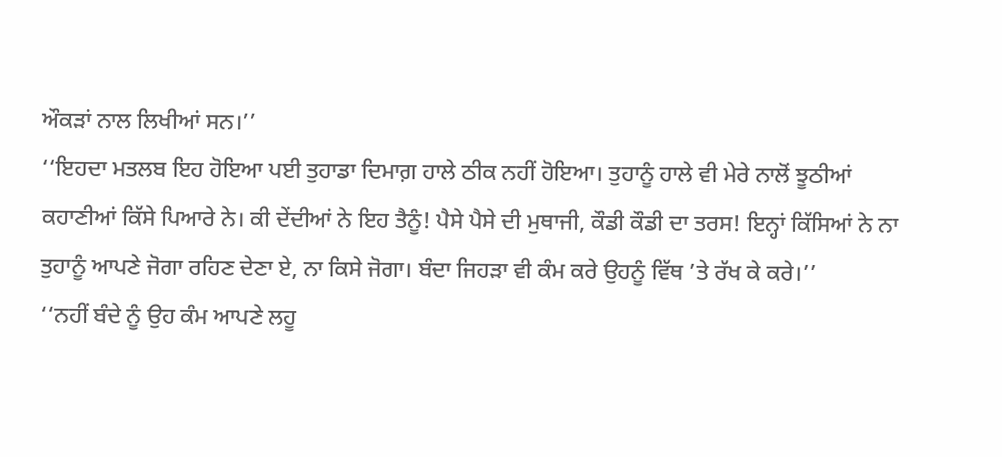ਔਕੜਾਂ ਨਾਲ ਲਿਖੀਆਂ ਸਨ।’’
‘‘ਇਹਦਾ ਮਤਲਬ ਇਹ ਹੋਇਆ ਪਈ ਤੁਹਾਡਾ ਦਿਮਾਗ਼ ਹਾਲੇ ਠੀਕ ਨਹੀਂ ਹੋਇਆ। ਤੁਹਾਨੂੰ ਹਾਲੇ ਵੀ ਮੇਰੇ ਨਾਲੋਂ ਝੂਠੀਆਂ ਕਹਾਣੀਆਂ ਕਿੱਸੇ ਪਿਆਰੇ ਨੇ। ਕੀ ਦੇਂਦੀਆਂ ਨੇ ਇਹ ਤੈਨੂੰ! ਪੈਸੇ ਪੈਸੇ ਦੀ ਮੁਥਾਜੀ, ਕੌਡੀ ਕੌਡੀ ਦਾ ਤਰਸ! ਇਨ੍ਹਾਂ ਕਿੱਸਿਆਂ ਨੇ ਨਾ ਤੁਹਾਨੂੰ ਆਪਣੇ ਜੋਗਾ ਰਹਿਣ ਦੇਣਾ ਏ, ਨਾ ਕਿਸੇ ਜੋਗਾ। ਬੰਦਾ ਜਿਹੜਾ ਵੀ ਕੰਮ ਕਰੇ ਉਹਨੂੰ ਵਿੱਥ ’ਤੇ ਰੱਖ ਕੇ ਕਰੇ।’’
‘‘ਨਹੀਂ ਬੰਦੇ ਨੂੰ ਉਹ ਕੰਮ ਆਪਣੇ ਲਹੂ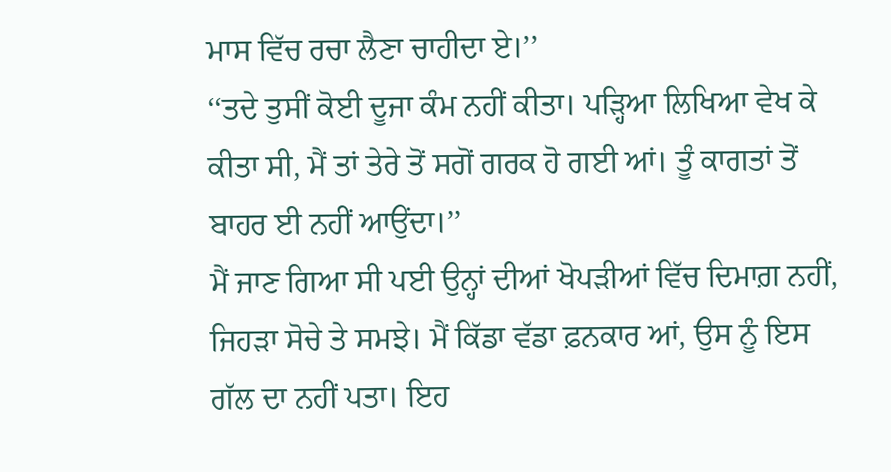ਮਾਸ ਵਿੱਚ ਰਚਾ ਲੈਣਾ ਚਾਹੀਦਾ ਏ।’’
‘‘ਤਦੇ ਤੁਸੀਂ ਕੋਈ ਦੂਜਾ ਕੰਮ ਨਹੀਂ ਕੀਤਾ। ਪੜ੍ਹਿਆ ਲਿਖਿਆ ਵੇਖ ਕੇ ਕੀਤਾ ਸੀ, ਮੈਂ ਤਾਂ ਤੇਰੇ ਤੋਂ ਸਗੋਂ ਗਰਕ ਹੋ ਗਈ ਆਂ। ਤੂੰ ਕਾਗਤਾਂ ਤੋਂ ਬਾਹਰ ਈ ਨਹੀਂ ਆਉਂਦਾ।’’
ਮੈਂ ਜਾਣ ਗਿਆ ਸੀ ਪਈ ਉਨ੍ਹਾਂ ਦੀਆਂ ਖੋਪੜੀਆਂ ਵਿੱਚ ਦਿਮਾਗ਼ ਨਹੀਂ, ਜਿਹੜਾ ਸੋਚੇ ਤੇ ਸਮਝੇ। ਮੈਂ ਕਿੱਡਾ ਵੱਡਾ ਫ਼ਨਕਾਰ ਆਂ, ਉਸ ਨੂੰ ਇਸ ਗੱਲ ਦਾ ਨਹੀਂ ਪਤਾ। ਇਹ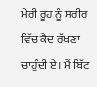ਮੇਰੀ ਰੂਹ ਨੂੰ ਸਰੀਰ ਵਿੱਚ ਕੈਦ ਰੱਖਣਾ ਚਾਹੁੰਦੀ ਏ। ਮੈਂ ਬਿੱਟ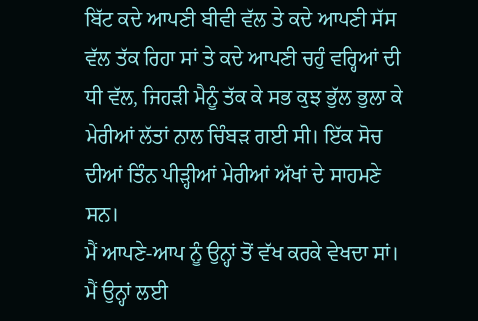ਬਿੱਟ ਕਦੇ ਆਪਣੀ ਬੀਵੀ ਵੱਲ ਤੇ ਕਦੇ ਆਪਣੀ ਸੱਸ ਵੱਲ ਤੱਕ ਰਿਹਾ ਸਾਂ ਤੇ ਕਦੇ ਆਪਣੀ ਚਹੁੰ ਵਰ੍ਹਿਆਂ ਦੀ ਧੀ ਵੱਲ, ਜਿਹੜੀ ਮੈਨੂੰ ਤੱਕ ਕੇ ਸਭ ਕੁਝ ਭੁੱਲ ਭੁਲਾ ਕੇ ਮੇਰੀਆਂ ਲੱਤਾਂ ਨਾਲ ਚਿੰਬੜ ਗਈ ਸੀ। ਇੱਕ ਸੋਚ ਦੀਆਂ ਤਿੰਨ ਪੀੜ੍ਹੀਆਂ ਮੇਰੀਆਂ ਅੱਖਾਂ ਦੇ ਸਾਹਮਣੇ ਸਨ।
ਮੈਂ ਆਪਣੇ-ਆਪ ਨੂੰ ਉਨ੍ਹਾਂ ਤੋਂ ਵੱਖ ਕਰਕੇ ਵੇਖਦਾ ਸਾਂ। ਮੈਂ ਉਨ੍ਹਾਂ ਲਈ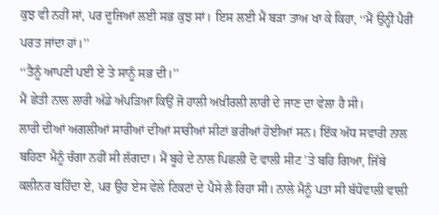ਕੁਝ ਵੀ ਨਹੀਂ ਸਾਂ, ਪਰ ਦੂਜਿਆਂ ਲਈ ਸਭ ਕੁਝ ਸਾਂ। ਇਸ ਲਈ ਮੈਂ ਬੜਾ ਤਾਅ ਖਾ ਕੇ ਕਿਹਾ, ‘‘ਮੈਂ ਉਨ੍ਹੀਂ ਪੈਰੀਂ ਪਰਤ ਜਾਂਦਾ ਹਾਂ।’’
‘‘ਤੈਨੂੰ ਆਪਣੀ ਪਈ ਏ ਤੇ ਸਾਨੂੰ ਸਭ ਦੀ।’’
ਮੈਂ ਛੇਤੀ ਨਾਲ ਲਾਰੀ ਅੱਡੇ ਅੱਪੜਿਆ ਕਿਉਂ ਜੋ ਹਾਲੀ ਅਖ਼ੀਰਲੀ ਲਾਰੀ ਦੇ ਜਾਣ ਦਾ ਵੇਲਾ ਹੈ ਸੀ।
ਲਾਰੀ ਦੀਆਂ ਅਗਲੀਆਂ ਸਾਰੀਆਂ ਦੀਆਂ ਸਾਰੀਆਂ ਸੀਟਾਂ ਭਰੀਆਂ ਹੋਈਆਂ ਸਨ। ਇੱਕ ਅੱਧ ਸਵਾਰੀ ਨਾਲ ਬਹਿਣਾ ਮੈਨੂੰ ਚੰਗਾ ਨਹੀਂ ਸੀ ਲੱਗਦਾ। ਮੈਂ ਬੂਹੇ ਦੇ ਨਾਲ ਪਿਛਲੀ ਦੋ ਵਾਲੀ ਸੀਟ ’ਤੇ ਬਹਿ ਗਿਆ, ਜਿੱਥੇ ਕਲੀਨਰ ਬਹਿੰਦਾ ਏ, ਪਰ ਉਹ ਏਸ ਵੇਲੇ ਟਿਕਟਾਂ ਦੇ ਪੈਸੇ ਲੈ ਰਿਹਾ ਸੀ। ਨਾਲੇ ਮੈਨੂੰ ਪਤਾ ਸੀ ਬੱਧੋਵਾਲੀ ਵਾਲੀ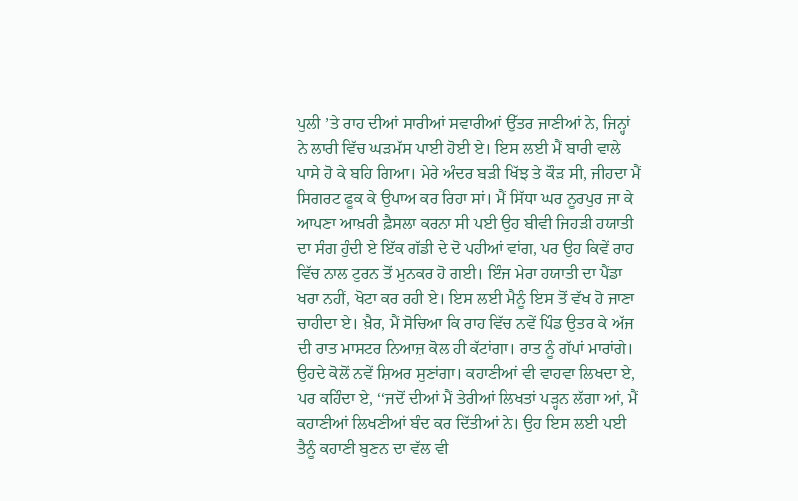ਪੁਲੀ ’ਤੇ ਰਾਹ ਦੀਆਂ ਸਾਰੀਆਂ ਸਵਾਰੀਆਂ ਉੱਤਰ ਜਾਣੀਆਂ ਨੇ, ਜਿਨ੍ਹਾਂ ਨੇ ਲਾਰੀ ਵਿੱਚ ਘੜਮੱਸ ਪਾਈ ਹੋਈ ਏ। ਇਸ ਲਈ ਮੈਂ ਬਾਰੀ ਵਾਲੇ ਪਾਸੇ ਹੋ ਕੇ ਬਹਿ ਗਿਆ। ਮੇਰੇ ਅੰਦਰ ਬੜੀ ਖਿੱਝ ਤੇ ਕੌੜ ਸੀ, ਜੀਹਦਾ ਮੈਂ ਸਿਗਰਟ ਫੂਕ ਕੇ ਉਪਾਅ ਕਰ ਰਿਹਾ ਸਾਂ। ਮੈਂ ਸਿੱਧਾ ਘਰ ਨੂਰਪੁਰ ਜਾ ਕੇ ਆਪਣਾ ਆਖ਼ਰੀ ਫ਼ੈਸਲਾ ਕਰਨਾ ਸੀ ਪਈ ਉਹ ਬੀਵੀ ਜਿਹੜੀ ਹਯਾਤੀ ਦਾ ਸੰਗ ਹੁੰਦੀ ਏ ਇੱਕ ਗੱਡੀ ਦੇ ਦੋ ਪਹੀਆਂ ਵਾਂਗ, ਪਰ ਉਹ ਕਿਵੇਂ ਰਾਹ ਵਿੱਚ ਨਾਲ ਟੁਰਨ ਤੋਂ ਮੁਨਕਰ ਹੋ ਗਈ। ਇੰਜ ਮੇਰਾ ਹਯਾਤੀ ਦਾ ਪੈਂਡਾ ਖਰਾ ਨਹੀਂ, ਖੋਟਾ ਕਰ ਰਹੀ ਏ। ਇਸ ਲਈ ਮੈਨੂੰ ਇਸ ਤੋਂ ਵੱਖ ਹੋ ਜਾਣਾ ਚਾਹੀਦਾ ਏ। ਖ਼ੈਰ, ਮੈਂ ਸੋਚਿਆ ਕਿ ਰਾਹ ਵਿੱਚ ਨਵੇਂ ਪਿੰਡ ਉਤਰ ਕੇ ਅੱਜ ਦੀ ਰਾਤ ਮਾਸਟਰ ਨਿਆਜ਼ ਕੋਲ ਹੀ ਕੱਟਾਂਗਾ। ਰਾਤ ਨੂੰ ਗੱਪਾਂ ਮਾਰਾਂਗੇ। ਉਹਦੇ ਕੋਲੋਂ ਨਵੇਂ ਸ਼ਿਅਰ ਸੁਣਾਂਗਾ। ਕਹਾਣੀਆਂ ਵੀ ਵਾਹਵਾ ਲਿਖਦਾ ਏ, ਪਰ ਕਹਿੰਦਾ ਏ, ‘‘ਜਦੋਂ ਦੀਆਂ ਮੈਂ ਤੇਰੀਆਂ ਲਿਖਤਾਂ ਪੜ੍ਹਨ ਲੱਗਾ ਆਂ, ਮੈਂ ਕਹਾਣੀਆਂ ਲਿਖਣੀਆਂ ਬੰਦ ਕਰ ਦਿੱਤੀਆਂ ਨੇ। ਉਹ ਇਸ ਲਈ ਪਈ ਤੈਨੂੰ ਕਹਾਣੀ ਬੁਣਨ ਦਾ ਵੱਲ ਵੀ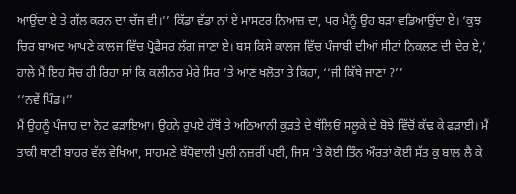ਆਉਂਦਾ ਏ ਤੇ ਗੱਲ ਕਰਨ ਦਾ ਚੱਜ ਵੀ।’’ ਕਿੱਡਾ ਵੱਡਾ ਨਾਂ ਏ ਮਾਸਟਰ ਨਿਆਜ਼ ਦਾ, ਪਰ ਮੈਨੂੰ ਉਹ ਬੜਾ ਵਡਿਆਉਂਦਾ ਏ। ‘ਕੁਝ ਚਿਰ ਬਾਅਦ ਆਪਣੇ ਕਾਲਜ ਵਿੱਚ ਪ੍ਰੋਫੈਸਰ ਲੱਗ ਜਾਣਾ ਏ। ਬਸ ਕਿਸੇ ਕਾਲਜ ਵਿੱਚ ਪੰਜਾਬੀ ਦੀਆਂ ਸੀਟਾਂ ਨਿਕਲਣ ਦੀ ਦੇਰ ਏ,’ ਹਾਲੇ ਮੈਂ ਇਹ ਸੋਚ ਹੀ ਰਿਹਾ ਸਾਂ ਕਿ ਕਲੀਨਰ ਮੇਰੇ ਸਿਰ ’ਤੇ ਆਣ ਖਲੋਤਾ ਤੇ ਕਿਹਾ, ‘‘ਜੀ ਕਿੱਥੇ ਜਾਣਾ ?’’
‘‘ਨਵੇਂ ਪਿੰਡ।’’
ਮੈਂ ਉਹਨੂੰ ਪੰਜਾਹ ਦਾ ਨੋਟ ਫੜਾਇਆ। ਉਹਨੇ ਰੁਪਏ ਹੱਥੋਂ ਤੇ ਅਠਿਆਨੀ ਕੁੜਤੇ ਦੇ ਥੱਲਿਓਂ ਸਲੂਕੇ ਦੇ ਬੋਝੇ ਵਿੱਚੋਂ ਕੱਢ ਕੇ ਫੜਾਈ। ਮੈਂ ਤਾਕੀ ਥਾਣੀ ਬਾਹਰ ਵੱਲ ਵੇਖਿਆ, ਸਾਹਮਣੇ ਬੱਧੋਵਾਲੀ ਪੁਲੀ ਨਜ਼ਰੀਂ ਪਈ, ਜਿਸ ’ਤੇ ਕੋਈ ਤਿੰਨ ਔਰਤਾਂ ਕੋਈ ਸੱਤ ਕੁ ਬਾਲ ਲੈ ਕੇ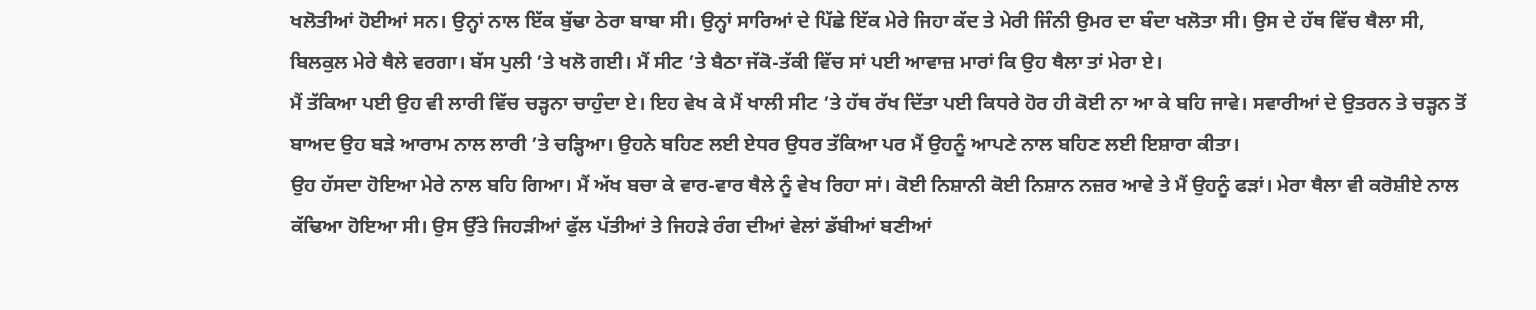ਖਲੋਤੀਆਂ ਹੋਈਆਂ ਸਨ। ਉਨ੍ਹਾਂ ਨਾਲ ਇੱਕ ਬੁੱਢਾ ਠੇਰਾ ਬਾਬਾ ਸੀ। ਉਨ੍ਹਾਂ ਸਾਰਿਆਂ ਦੇ ਪਿੱਛੇ ਇੱਕ ਮੇਰੇ ਜਿਹਾ ਕੱਦ ਤੇ ਮੇਰੀ ਜਿੰਨੀ ਉਮਰ ਦਾ ਬੰਦਾ ਖਲੋਤਾ ਸੀ। ਉਸ ਦੇ ਹੱਥ ਵਿੱਚ ਥੈਲਾ ਸੀ, ਬਿਲਕੁਲ ਮੇਰੇ ਥੈਲੇ ਵਰਗਾ। ਬੱਸ ਪੁਲੀ ’ਤੇ ਖਲੋ ਗਈ। ਮੈਂ ਸੀਟ ’ਤੇ ਬੈਠਾ ਜੱਕੋ-ਤੱਕੀ ਵਿੱਚ ਸਾਂ ਪਈ ਆਵਾਜ਼ ਮਾਰਾਂ ਕਿ ਉਹ ਥੈਲਾ ਤਾਂ ਮੇਰਾ ਏ।
ਮੈਂ ਤੱਕਿਆ ਪਈ ਉਹ ਵੀ ਲਾਰੀ ਵਿੱਚ ਚੜ੍ਹਨਾ ਚਾਹੁੰਦਾ ਏ। ਇਹ ਵੇਖ ਕੇ ਮੈਂ ਖਾਲੀ ਸੀਟ ’ਤੇ ਹੱਥ ਰੱਖ ਦਿੱਤਾ ਪਈ ਕਿਧਰੇ ਹੋਰ ਹੀ ਕੋਈ ਨਾ ਆ ਕੇ ਬਹਿ ਜਾਵੇ। ਸਵਾਰੀਆਂ ਦੇ ਉਤਰਨ ਤੇ ਚੜ੍ਹਨ ਤੋਂ ਬਾਅਦ ਉਹ ਬੜੇ ਆਰਾਮ ਨਾਲ ਲਾਰੀ ’ਤੇ ਚੜ੍ਹਿਆ। ਉਹਨੇ ਬਹਿਣ ਲਈ ਏਧਰ ਉਧਰ ਤੱਕਿਆ ਪਰ ਮੈਂ ਉਹਨੂੰ ਆਪਣੇ ਨਾਲ ਬਹਿਣ ਲਈ ਇਸ਼ਾਰਾ ਕੀਤਾ।
ਉਹ ਹੱਸਦਾ ਹੋਇਆ ਮੇਰੇ ਨਾਲ ਬਹਿ ਗਿਆ। ਮੈਂ ਅੱਖ ਬਚਾ ਕੇ ਵਾਰ-ਵਾਰ ਥੈਲੇ ਨੂੰ ਵੇਖ ਰਿਹਾ ਸਾਂ। ਕੋਈ ਨਿਸ਼ਾਨੀ ਕੋਈ ਨਿਸ਼ਾਨ ਨਜ਼ਰ ਆਵੇ ਤੇ ਮੈਂ ਉਹਨੂੰ ਫੜਾਂ। ਮੇਰਾ ਥੈਲਾ ਵੀ ਕਰੋਸ਼ੀਏ ਨਾਲ ਕੱਢਿਆ ਹੋਇਆ ਸੀ। ਉਸ ਉੱਤੇ ਜਿਹੜੀਆਂ ਫੁੱਲ ਪੱਤੀਆਂ ਤੇ ਜਿਹੜੇ ਰੰਗ ਦੀਆਂ ਵੇਲਾਂ ਡੱਬੀਆਂ ਬਣੀਆਂ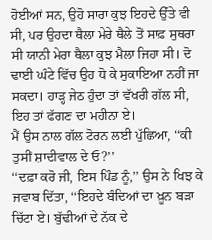ਹੋਈਆਂ ਸਨ, ਉਹੋ ਸਾਰਾ ਕੁਝ ਇਹਦੇ ਉੱਤੇ ਵੀ ਸੀ, ਪਰ ਉਹਦਾ ਥੈਲਾ ਮੇਰੇ ਥੈਲੇ ਤੋਂ ਸਾਫ਼ ਸੁਥਰਾ ਸੀ ਯਾਨੀ ਮੇਰਾ ਥੈਲਾ ਕੁਝ ਮੈਲਾ ਜਿਹਾ ਸੀ। ਦੋ ਢਾਈ ਘੰਟੇ ਵਿੱਚ ਉਹ ਧੋ ਕੇ ਸੁਕਾਇਆ ਨਹੀਂ ਜਾ ਸਕਦਾ। ਹਾੜ੍ਹ ਜੇਠ ਹੁੰਦਾ ਤਾਂ ਵੱਖਰੀ ਗੱਲ ਸੀ, ਇਹ ਤਾਂ ਫੱਗਣ ਦਾ ਮਹੀਨਾ ਏ।
ਮੈਂ ਉਸ ਨਾਲ ਗੱਲ ਟੋਰਨ ਲਈ ਪੁੱਛਿਆ, ‘‘ਕੀ ਤੁਸੀਂ ਸ਼ਾਦੀਵਾਲ ਦੇ ਓ?’’
‘‘ਦਫ਼ਾ ਕਰੋ ਜੀ, ਇਸ ਪਿੰਡ ਨੂੰ,’’ ਉਸ ਨੇ ਖਿਝ ਕੇ ਜਵਾਬ ਦਿੱਤਾ, ‘‘ਇਹਦੇ ਬੰਦਿਆਂ ਦਾ ਖ਼ੂਨ ਬੜਾ ਚਿੱਟਾ ਏ। ਬੁੱਢੀਆਂ ਦੇ ਨੱਕ ਦੇ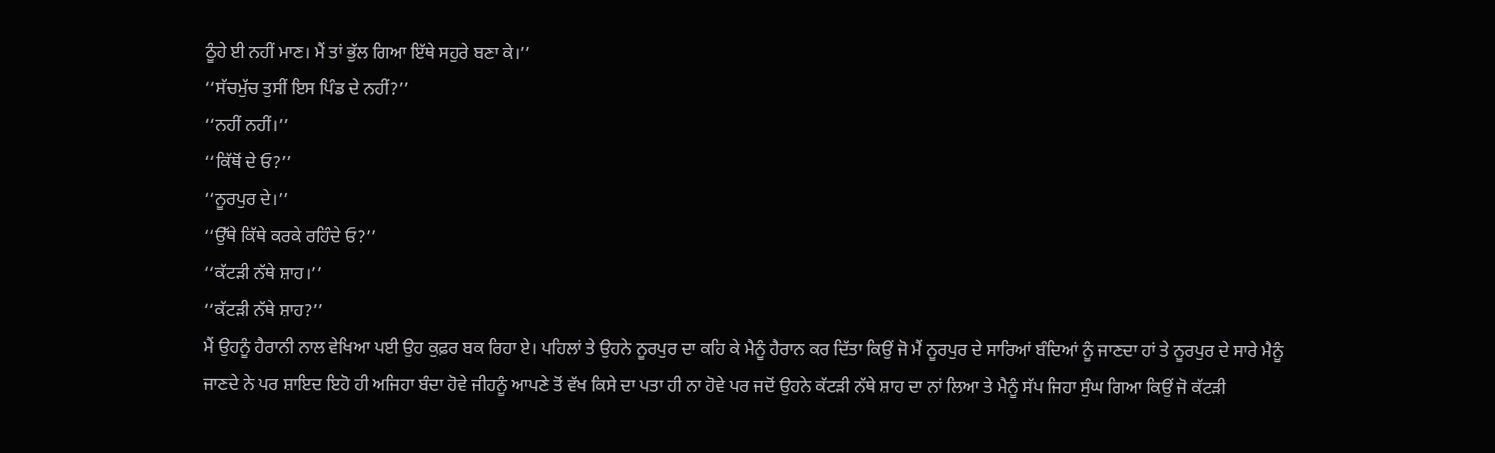ਠੂੰਹੇ ਈ ਨਹੀਂ ਮਾਣ। ਮੈਂ ਤਾਂ ਭੁੱਲ ਗਿਆ ਇੱਥੇ ਸਹੁਰੇ ਬਣਾ ਕੇ।’’
‘‘ਸੱਚਮੁੱਚ ਤੁਸੀਂ ਇਸ ਪਿੰਡ ਦੇ ਨਹੀਂ?’’
‘‘ਨਹੀਂ ਨਹੀਂ।’’
‘‘ਕਿੱਥੋਂ ਦੇ ਓ?’’
‘‘ਨੂਰਪੁਰ ਦੇ।’’
‘‘ਉੱਥੇ ਕਿੱਥੇ ਕਰਕੇ ਰਹਿੰਦੇ ਓ?’’
‘‘ਕੱਟੜੀ ਨੱਥੇ ਸ਼ਾਹ।’’
‘‘ਕੱਟੜੀ ਨੱਥੇ ਸ਼ਾਹ?’’
ਮੈਂ ਉਹਨੂੰ ਹੈਰਾਨੀ ਨਾਲ ਵੇਖਿਆ ਪਈ ਉਹ ਕੁਫ਼ਰ ਬਕ ਰਿਹਾ ਏ। ਪਹਿਲਾਂ ਤੇ ਉਹਨੇ ਨੂਰਪੁਰ ਦਾ ਕਹਿ ਕੇ ਮੈਨੂੰ ਹੈਰਾਨ ਕਰ ਦਿੱਤਾ ਕਿਉਂ ਜੋ ਮੈਂ ਨੂਰਪੁਰ ਦੇ ਸਾਰਿਆਂ ਬੰਦਿਆਂ ਨੂੰ ਜਾਣਦਾ ਹਾਂ ਤੇ ਨੂਰਪੁਰ ਦੇ ਸਾਰੇ ਮੈਨੂੰ ਜਾਣਦੇ ਨੇ ਪਰ ਸ਼ਾਇਦ ਇਹੋ ਹੀ ਅਜਿਹਾ ਬੰਦਾ ਹੋਵੇ ਜੀਹਨੂੰ ਆਪਣੇ ਤੋਂ ਵੱਖ ਕਿਸੇ ਦਾ ਪਤਾ ਹੀ ਨਾ ਹੋਵੇ ਪਰ ਜਦੋਂ ਉਹਨੇ ਕੱਟੜੀ ਨੱਥੇ ਸ਼ਾਹ ਦਾ ਨਾਂ ਲਿਆ ਤੇ ਮੈਨੂੰ ਸੱਪ ਜਿਹਾ ਸੁੰਘ ਗਿਆ ਕਿਉਂ ਜੋ ਕੱਟੜੀ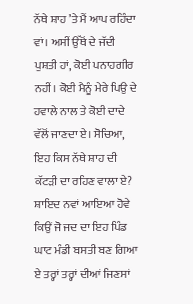ਨੱਥੇ ਸ਼ਾਹ ’ਤੇ ਮੈਂ ਆਪ ਰਹਿੰਦਾ ਵਾਂ। ਅਸੀਂ ਉੱਥੋਂ ਦੇ ਜੱਦੀ ਪੁਸ਼ਤੀ ਹਾਂ, ਕੋਈ ਪਨਾਹਗੀਰ ਨਹੀਂ। ਕੋਈ ਮੈਨੂੰ ਮੇਰੇ ਪਿਉ ਦੇ ਹਵਾਲੇ ਨਾਲ ਤੇ ਕੋਈ ਦਾਦੇ ਵੱਲੋਂ ਜਾਣਦਾ ਏ। ਸੋਚਿਆ, ਇਹ ਕਿਸ ਨੱਥੇ ਸ਼ਾਹ ਦੀ ਕੱਟੜੀ ਦਾ ਰਹਿਣ ਵਾਲਾ ਏ? ਸ਼ਾਇਦ ਨਵਾਂ ਆਇਆ ਹੋਵੇ ਕਿਉਂ ਜੋ ਜਦ ਦਾ ਇਹ ਪਿੰਡ ਘਾਟ ਮੰਡੀ ਬਸਤੀ ਬਣ ਗਿਆ ਏ ਤਰ੍ਹਾਂ ਤਰ੍ਹਾਂ ਦੀਆਂ ਜਿਣਸਾਂ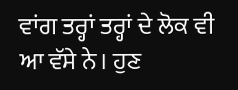ਵਾਂਗ ਤਰ੍ਹਾਂ ਤਰ੍ਹਾਂ ਦੇ ਲੋਕ ਵੀ ਆ ਵੱਸੇ ਨੇ। ਹੁਣ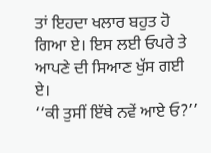ਤਾਂ ਇਹਦਾ ਖਲਾਰ ਬਹੁਤ ਹੋ ਗਿਆ ਏ। ਇਸ ਲਈ ਓਪਰੇ ਤੇ ਆਪਣੇ ਦੀ ਸਿਆਣ ਖੁੱਸ ਗਈ ਏ।
‘‘ਕੀ ਤੁਸੀਂ ਇੱਥੇ ਨਵੇਂ ਆਏ ਓ?’’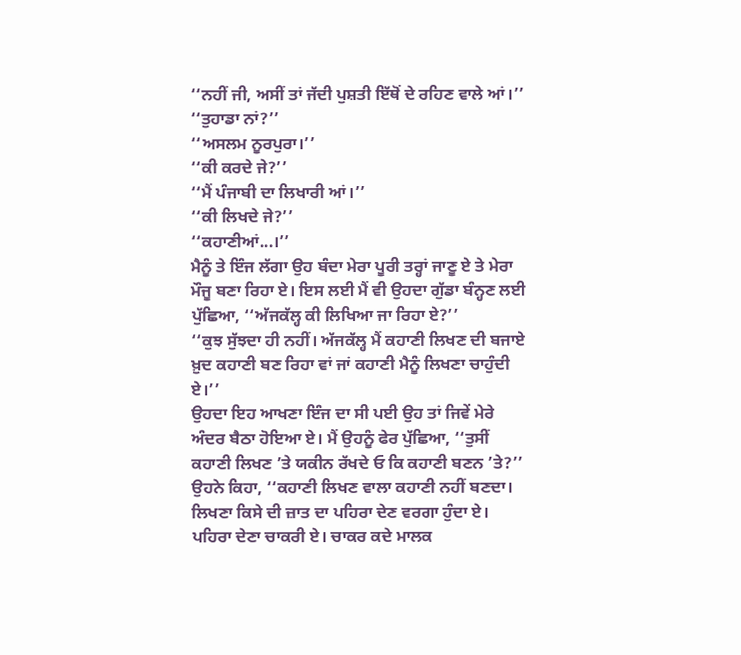‘‘ਨਹੀਂ ਜੀ, ਅਸੀਂ ਤਾਂ ਜੱਦੀ ਪੁਸ਼ਤੀ ਇੱਥੋਂ ਦੇ ਰਹਿਣ ਵਾਲੇ ਆਂ।’’
‘‘ਤੁਹਾਡਾ ਨਾਂ?’’
‘‘ਅਸਲਮ ਨੂਰਪੁਰਾ।’’
‘‘ਕੀ ਕਰਦੇ ਜੇ?’’
‘‘ਮੈਂ ਪੰਜਾਬੀ ਦਾ ਲਿਖਾਰੀ ਆਂ।’’
‘‘ਕੀ ਲਿਖਦੇ ਜੇ?’’
‘‘ਕਹਾਣੀਆਂ...।’’
ਮੈਨੂੰ ਤੇ ਇੰਜ ਲੱਗਾ ਉਹ ਬੰਦਾ ਮੇਰਾ ਪੂਰੀ ਤਰ੍ਹਾਂ ਜਾਣੂ ਏ ਤੇ ਮੇਰਾ ਮੌਜੂ ਬਣਾ ਰਿਹਾ ਏ। ਇਸ ਲਈ ਮੈਂ ਵੀ ਉਹਦਾ ਗੁੱਡਾ ਬੰਨ੍ਹਣ ਲਈ ਪੁੱਛਿਆ, ‘‘ਅੱਜਕੱਲ੍ਹ ਕੀ ਲਿਖਿਆ ਜਾ ਰਿਹਾ ਏ?’’
‘‘ਕੁਝ ਸੁੱਝਦਾ ਹੀ ਨਹੀਂ। ਅੱਜਕੱਲ੍ਹ ਮੈਂ ਕਹਾਣੀ ਲਿਖਣ ਦੀ ਬਜਾਏ ਖ਼ੁਦ ਕਹਾਣੀ ਬਣ ਰਿਹਾ ਵਾਂ ਜਾਂ ਕਹਾਣੀ ਮੈਨੂੰ ਲਿਖਣਾ ਚਾਹੁੰਦੀ ਏ।’’
ਉਹਦਾ ਇਹ ਆਖਣਾ ਇੰਜ ਦਾ ਸੀ ਪਈ ਉਹ ਤਾਂ ਜਿਵੇਂ ਮੇਰੇ ਅੰਦਰ ਬੈਠਾ ਹੋਇਆ ਏ। ਮੈਂ ਉਹਨੂੰ ਫੇਰ ਪੁੱਛਿਆ, ‘‘ਤੁਸੀਂ ਕਹਾਣੀ ਲਿਖਣ ’ਤੇ ਯਕੀਨ ਰੱਖਦੇ ਓ ਕਿ ਕਹਾਣੀ ਬਣਨ ’ਤੇ?’’
ਉਹਨੇ ਕਿਹਾ, ‘‘ਕਹਾਣੀ ਲਿਖਣ ਵਾਲਾ ਕਹਾਣੀ ਨਹੀਂ ਬਣਦਾ। ਲਿਖਣਾ ਕਿਸੇ ਦੀ ਜ਼ਾਤ ਦਾ ਪਹਿਰਾ ਦੇਣ ਵਰਗਾ ਹੁੰਦਾ ਏ। ਪਹਿਰਾ ਦੇਣਾ ਚਾਕਰੀ ਏ। ਚਾਕਰ ਕਦੇ ਮਾਲਕ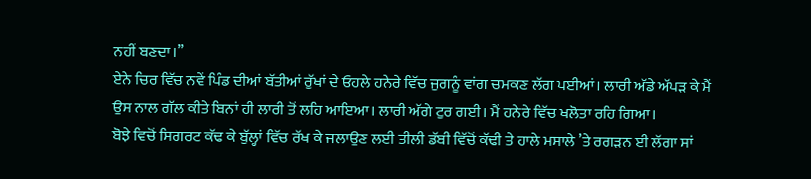ਨਹੀਂ ਬਣਦਾ।’’
ਏਨੇ ਚਿਰ ਵਿੱਚ ਨਵੇਂ ਪਿੰਡ ਦੀਆਂ ਬੱਤੀਆਂ ਰੁੱਖਾਂ ਦੇ ਓਹਲੇ ਹਨੇਰੇ ਵਿੱਚ ਜੁਗਨੂੰ ਵਾਂਗ ਚਮਕਣ ਲੱਗ ਪਈਆਂ। ਲਾਰੀ ਅੱਡੇ ਅੱਪੜ ਕੇ ਮੈਂ ਉਸ ਨਾਲ ਗੱਲ ਕੀਤੇ ਬਿਨਾਂ ਹੀ ਲਾਰੀ ਤੋਂ ਲਹਿ ਆਇਆ। ਲਾਰੀ ਅੱਗੇ ਟੁਰ ਗਈ। ਮੈਂ ਹਨੇਰੇ ਵਿੱਚ ਖਲੋਤਾ ਰਹਿ ਗਿਆ।
ਬੋਝੇ ਵਿਚੋਂ ਸਿਗਰਟ ਕੱਢ ਕੇ ਬੁੱਲ੍ਹਾਂ ਵਿੱਚ ਰੱਖ ਕੇ ਜਲਾਉਣ ਲਈ ਤੀਲੀ ਡੱਬੀ ਵਿੱਚੋਂ ਕੱਢੀ ਤੇ ਹਾਲੇ ਮਸਾਲੇ ’ਤੇ ਰਗੜਨ ਈ ਲੱਗਾ ਸਾਂ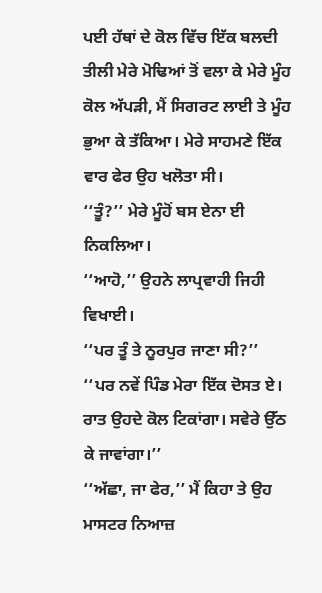ਪਈ ਹੱਥਾਂ ਦੇ ਕੋਲ ਵਿੱਚ ਇੱਕ ਬਲਦੀ ਤੀਲੀ ਮੇਰੇ ਮੋਢਿਆਂ ਤੋਂ ਵਲਾ ਕੇ ਮੇਰੇ ਮੂੰਹ ਕੋਲ ਅੱਪੜੀ, ਮੈਂ ਸਿਗਰਟ ਲਾਈ ਤੇ ਮੂੰਹ ਭੁਆ ਕੇ ਤੱਕਿਆ। ਮੇਰੇ ਸਾਹਮਣੇ ਇੱਕ ਵਾਰ ਫੇਰ ਉਹ ਖਲੋਤਾ ਸੀ।
‘‘ਤੂੰ?’’ ਮੇਰੇ ਮੂੰਹੋਂ ਬਸ ਏਨਾ ਈ ਨਿਕਲਿਆ।
‘‘ਆਹੋ,’’ ਉਹਨੇ ਲਾਪ੍ਰਵਾਹੀ ਜਿਹੀ ਵਿਖਾਈ।
‘‘ਪਰ ਤੂੰ ਤੇ ਨੂਰਪੁਰ ਜਾਣਾ ਸੀ?’’
‘‘ਪਰ ਨਵੇਂ ਪਿੰਡ ਮੇਰਾ ਇੱਕ ਦੋਸਤ ਏ। ਰਾਤ ਉਹਦੇ ਕੋਲ ਟਿਕਾਂਗਾ। ਸਵੇਰੇ ਉੱਠ ਕੇ ਜਾਵਾਂਗਾ।’’
‘‘ਅੱਛਾ, ਜਾ ਫੇਰ,’’ ਮੈਂ ਕਿਹਾ ਤੇ ਉਹ ਮਾਸਟਰ ਨਿਆਜ਼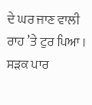ਦੇ ਘਰ ਜਾਣ ਵਾਲੀ ਰਾਹ ’ਤੇ ਟੁਰ ਪਿਆ।
ਸੜਕ ਪਾਰ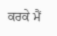ਕਰਕੇ ਮੈਂ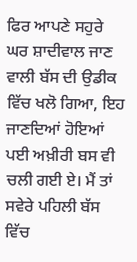ਫਿਰ ਆਪਣੇ ਸਹੁਰੇ ਘਰ ਸ਼ਾਦੀਵਾਲ ਜਾਣ ਵਾਲੀ ਬੱਸ ਦੀ ਉਡੀਕ ਵਿੱਚ ਖਲੋ ਗਿਆ, ਇਹ ਜਾਣਦਿਆਂ ਹੋਇਆਂ ਪਈ ਅਖ਼ੀਰੀ ਬਸ ਵੀ ਚਲੀ ਗਈ ਏ। ਮੈਂ ਤਾਂ ਸਵੇਰੇ ਪਹਿਲੀ ਬੱਸ ਵਿੱਚ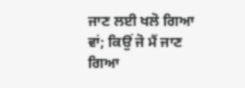ਜਾਣ ਲਈ ਖਲੋ ਗਿਆ ਵਾਂ; ਕਿਉਂ ਜੋ ਮੈਂ ਜਾਣ ਗਿਆ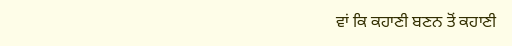ਵਾਂ ਕਿ ਕਹਾਣੀ ਬਣਨ ਤੋਂ ਕਹਾਣੀ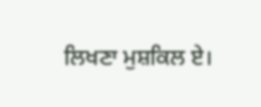ਲਿਖਣਾ ਮੁਸ਼ਕਿਲ ਏ।